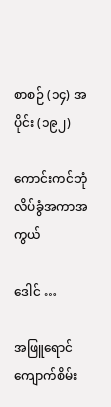စာစဉ် (၁၄) အပိုင်း (၁၉၂)

ကောင်းကင်ဘုံ လိပ်ခွံအကာအကွယ်

ဒေါင် …

အဖြူရောင် ကျောက်စိမ်း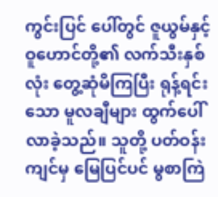ကွင်းပြင် ပေါ်တွင် ဇူယွမ်နှင့် ဝူဟောင်တို့၏ လက်သီးနှစ်လုံး တွေ့ဆုံမိကြပြီး ရုန့်ရင်းသော မူလချီများ ထွက်ပေါ်လာခဲ့သည်။ သူတို့ ပတ်ဝန်းကျင်မှ မြေပြင်ပင် မွစာကြဲ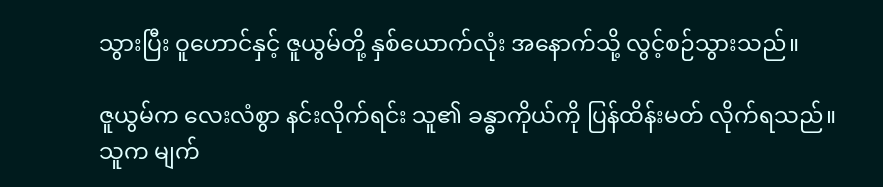သွားပြီး ဝူဟောင်နှင့် ဇူယွမ်တို့ နှစ်ယောက်လုံး အနောက်သို့ လွင့်စဉ်သွားသည်။

ဇူယွမ်က လေးလံစွာ နင်းလိုက်ရင်း သူ၏ ခန္ဓာကိုယ်ကို ပြန်ထိန်းမတ် လိုက်ရသည်။ သူက မျက်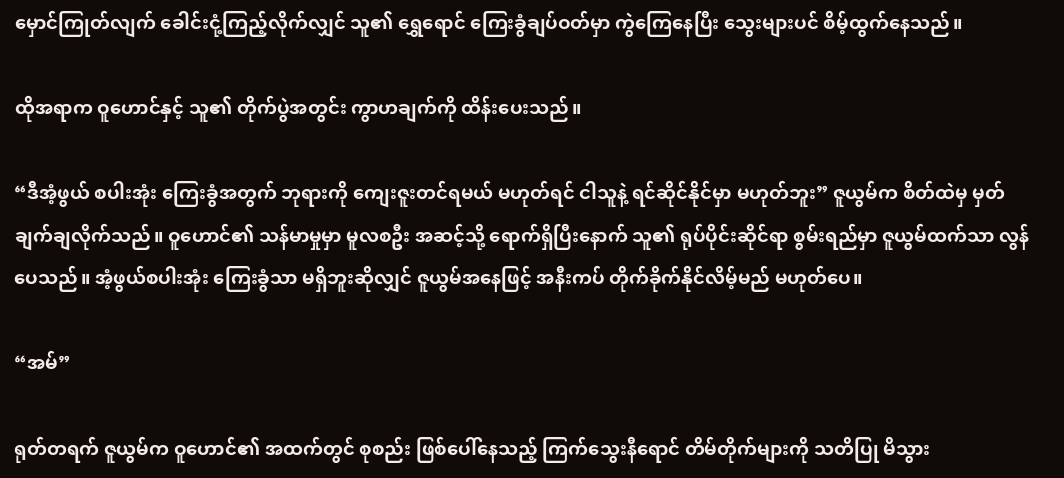မှောင်ကြုတ်လျက် ခေါင်းငုံ့ကြည့်လိုက်လျှင် သူ၏ ရွှေရောင် ကြေးခွံချပ်ဝတ်မှာ ကွဲကြေနေပြီး သွေးများပင် စိမ့်ထွက်နေသည်။

ထိုအရာက ဝူဟောင်နှင့် သူ၏ တိုက်ပွဲအတွင်း ကွာဟချက်ကို ထိန်းပေးသည်။

“ဒီအံ့ဖွယ် စပါးအုံး ကြေးခွံအတွက် ဘုရားကို ကျေးဇူးတင်ရမယ် မဟုတ်ရင် ငါသူနဲ့ ရင်ဆိုင်နိုင်မှာ မဟုတ်ဘူး” ဇူယွမ်က စိတ်ထဲမှ မှတ်ချက်ချလိုက်သည်။ ဝူဟောင်၏ သန်မာမှုမှာ မူလစဦး အဆင့်သို့ ရောက်ရှိပြီးနောက် သူ၏ ရုပ်ပိုင်းဆိုင်ရာ စွမ်းရည်မှာ ဇူယွမ်ထက်သာ လွန်ပေသည်။ အံ့ဖွယ်စပါးအုံး ကြေးခွံသာ မရှိဘူးဆိုလျှင် ဇူယွမ်အနေဖြင့် အနီးကပ် တိုက်ခိုက်နိုင်လိမ့်မည် မဟုတ်ပေ။

“အမ်”

ရုတ်တရက် ဇူယွမ်က ဝူဟောင်၏ အထက်တွင် စုစည်း ဖြစ်ပေါ်နေသည့် ကြက်သွေးနီရောင် တိမ်တိုက်များကို သတိပြု မိသွား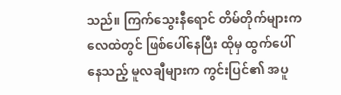သည်။ ကြက်သွေးနီရောင် တိမ်တိုက်များက လေထဲတွင် ဖြစ်ပေါ်နေပြီး ထိုမှ ထွက်ပေါ်နေသည့် မူလချီများက ကွင်းပြင်၏ အပူ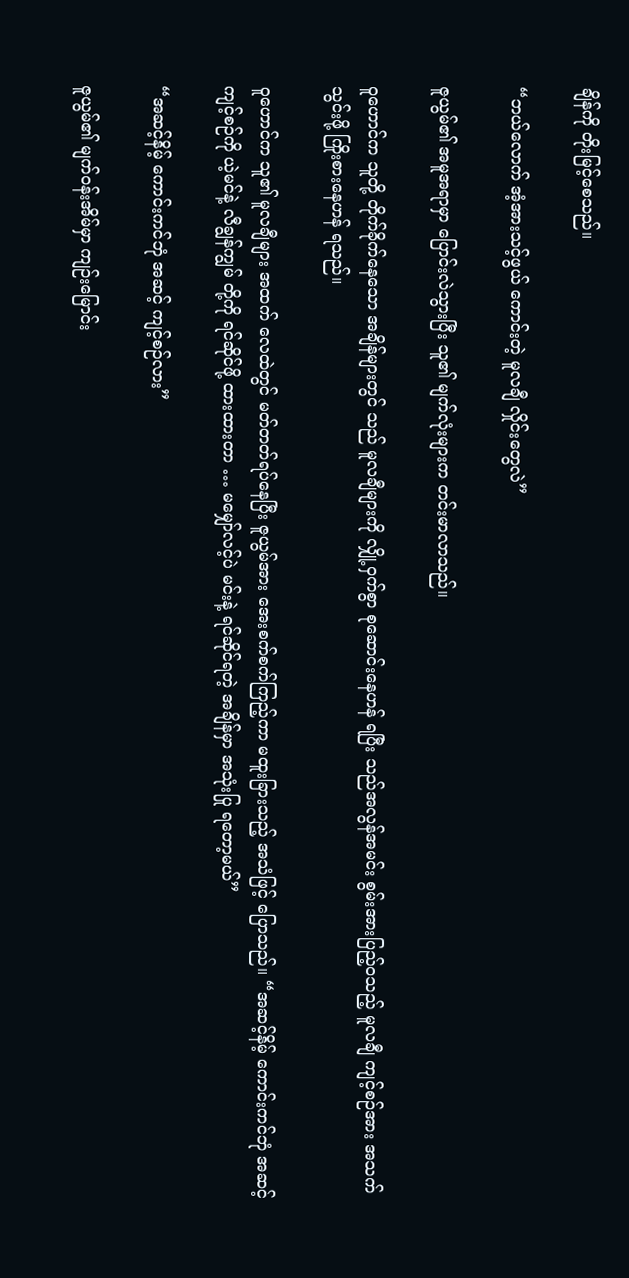ချိန်ကို တိုးမြင့်စေသည်။

“ဘယ်လောက် အံ့အားသင့်ဖွယ် ကောင်းတဲ့ မူလချီ လှိုင်းတွေလဲ”

ဇူယွမ်၏ အမူအရာမှာ ပြောင်းလဲသွားပြီး သူ၏ မျက်လုံးများက တင်းမာလာသည်။

ဝူဟောင်က သူတို့ တိုက်ခိုက်နေသော အချိန်များတွင် သည် မူလချီများကို လျှို့ဝှက်စွာ စုဆောင်းနေဟန် ရပြီး သည်အလွန်အမင်း စွမ်းအားပြည့်ဝသည့် မူလချီ ကျင့်စဉ်အား အသက်သွင်းဖို့ ကြိုးစားနေဟန် ရသည်။

ဝူဟောင်က သူ၏ မူလချီများ အထက် လေထဲတွင် မတ်တတ်ရပ်နေပြီး ဇူယွမ်အား အေးစက်စက်ကြည့်ကာ မထူးခြားသည့် အသံဖြင့် ပြောသည်။ “အဆင့်နိမ့် ကောင်းကင်ဘုံ အဆင့် ကျင့်စဉ်ကို ယဲ့မင်နဲ့ လီချွန်ကျွမ် တို့ကို ရင်ဆိုင်ဖို့ ထားထားတာ … မမျှော်လင့်ပဲ မင်းနဲ့ ရင်ဆိုင်ရတဲ့ အချိန်မှာ အသုံးပြု ရတော့မယ်”

“အဆင့်နိမ့် ကောင်းကင်ဘုံ အဆင့် ကျင့်စဉ်လား”

ဇူယွမ်၏ မျက်ဝန်းအိမ်မှာ ကျဉ်းမြောင်း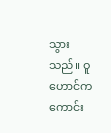သွားသည်။ ဝူဟောင်က ကောင်း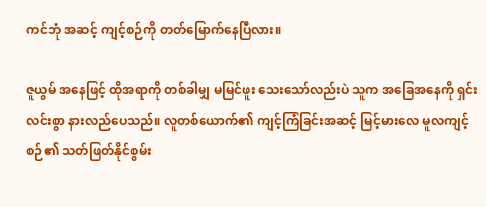ကင်ဘုံ အဆင့် ကျင့်စဉ်ကို တတ်မြောက်နေပြီလား။

ဇူယွမ် အနေဖြင့် ထိုအရာကို တစ်ခါမျှ မမြင်ဖူး သေးသော်လည်းပဲ သူက အခြေအနေကို ရှင်းလင်းစွာ နားလည်ပေသည်။ လူတစ်ယောက်၏ ကျင့်ကြံခြင်းအဆင့် မြင့်မားလေ မူလကျင့်စဉ်၏ သတ်ဖြတ်နိုင်စွမ်း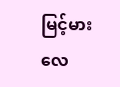မြင့်မားလေ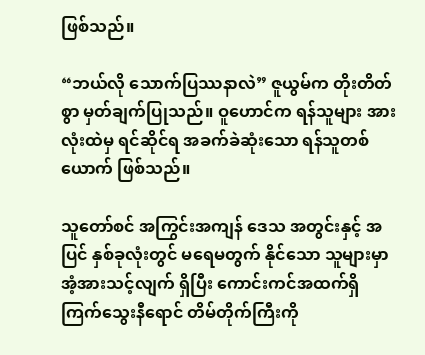ဖြစ်သည်။

“ဘယ်လို သောက်ပြဿနာလဲ” ဇူယွမ်က တိုးတိတ်စွာ မှတ်ချက်ပြုသည်။ ဝူဟောင်က ရန်သူများ အားလုံးထဲမှ ရင်ဆိုင်ရ အခက်ခဲဆုံးသော ရန်သူတစ်ယောက် ဖြစ်သည်။

သူတော်စင် အကြွင်းအကျန် ဒေသ အတွင်းနှင့် အပြင် နှစ်ခုလုံးတွင် မရေမတွက် နိုင်သော သူများမှာ အံ့အားသင့်လျက် ရှိပြီး ကောင်းကင်အထက်ရှိ ကြက်သွေးနီရောင် တိမ်တိုက်ကြီးကို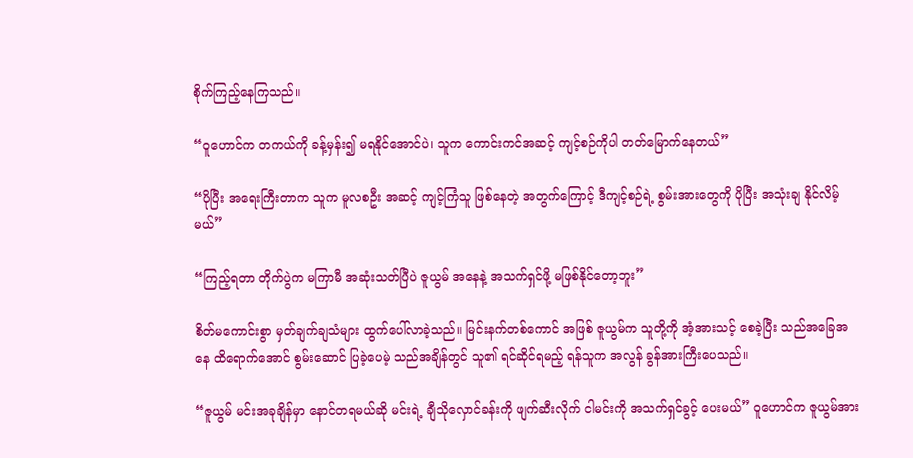စိုက်ကြည့်နေကြသည်။

“ဝူဟောင်က တကယ်ကို ခန့်မှန်း၍ မရနိုင်အောင်ပဲ၊ သူက ကောင်းကင်အဆင့် ကျင့်စဉ်ကိုပါ တတ်မြောက်နေတယ်”

“ပိုပြီး အရေးကြီးတာက သူက မူလစဦး အဆင့် ကျင့်ကြံသူ ဖြစ်နေတဲ့ အတွက်ကြောင့် ဒီကျင့်စဉ်ရဲ့ စွမ်းအားတွေကို ပိုပြီး အသုံးချ နိုင်လိမ့်မယ်”

“ကြည့်ရတာ တိုက်ပွဲက မကြာမီ အဆုံးသတ်ပြီပဲ ဇူယွမ် အနေနဲ့ အသက်ရှင်ဖို့ မဖြစ်နိုင်တော့ဘူး”

စိတ်မကောင်းစွာ မှတ်ချက်ချသံများ ထွက်ပေါ်လာခဲ့သည်။ မြင်းနက်တစ်ကောင် အဖြစ် ဇူယွမ်က သူတို့ကို အံ့အားသင့် စေခဲ့ပြီး သည်အခြေအနေ ထိရောက်အောင် စွမ်းဆောင် ပြခဲ့ပေမဲ့ သည်အချိန်တွင် သူ၏ ရင်ဆိုင်ရမည့် ရန်သူက အလွန် ခွန်အားကြီးပေသည်။

“ဇူယွမ် မင်းအခုချိန်မှာ နောင်တရမယ်ဆို မင်းရဲ့ ချီသိုလှောင်ခန်းကို ဖျက်ဆီးလိုက် ငါမင်းကို အသက်ရှင်ခွင့် ပေးမယ်” ဝူဟောင်က ဇူယွမ်အား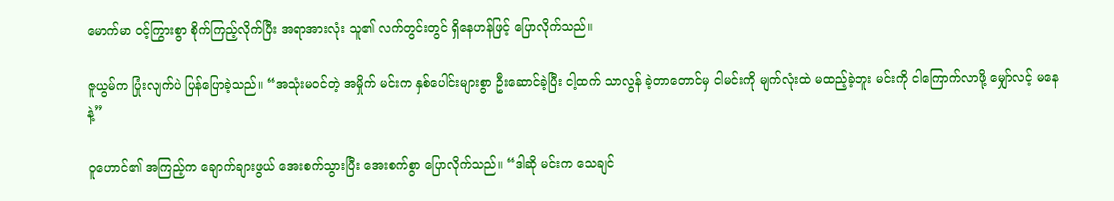မောက်မာ ဝင့်ကြွားစွာ စိုက်ကြည့်လိုက်ပြီး အရာအားလုံး သူ၏ လက်တွင်းတွင် ရှိနေဟန်ဖြင့် ပြောလိုက်သည်။

ဇူယွမ်က ပြုံးလျက်ပဲ ပြန်ပြောခဲ့သည်။ “အသုံးမဝင်တဲ့ အမှိုက် မင်းက နှစ်ပေါင်းများစွာ ဦးဆောင်ခဲ့ပြီး ငါ့ထက် သာလွန် ခဲ့တာတောင်မှ ငါမင်းကို မျက်လုံးထဲ မထည့်ခဲ့ဘူး မင်းကို ငါကြောက်လာဖို့ မျှော်လင့် မနေနဲ့”

ဝူဟောင်၏ အကြည့်က ချောက်ချားဖွယ် အေးစက်သွားပြီး အေးစက်စွာ ပြောလိုက်သည်။ “ဒါဆို မင်းက သေချင်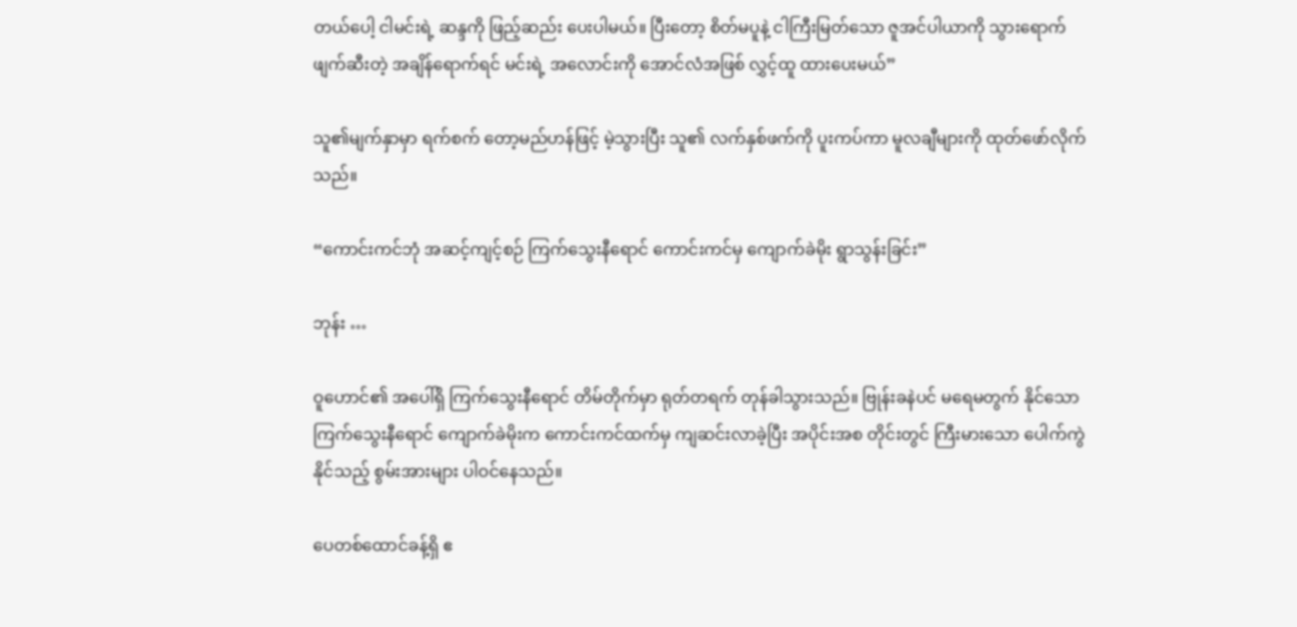တယ်ပေါ့ ငါမင်းရဲ့ ဆန္ဒကို ဖြည့်ဆည်း ပေးပါမယ်။ ပြီးတော့ စိတ်မပူနဲ့ ငါကြီးမြတ်သော ဇူအင်ပါယာကို သွားရောက် ဖျက်ဆီးတဲ့ အချိန်ရောက်ရင် မင်းရဲ့ အလောင်းကို အောင်လံအဖြစ် လွှင့်ထူ ထားပေးမယ်”

သူ၏မျက်နှာမှာ ရက်စက် တော့မည်ဟန်ဖြင့် မဲ့သွားပြီး သူ၏ လက်နှစ်ဖက်ကို ပူးကပ်ကာ မူလချီများကို ထုတ်ဖော်လိုက်သည်။

“ကောင်းကင်ဘုံ အဆင့်ကျင့်စဉ် ကြက်သွေးနီရောင် ကောင်းကင်မှ ကျောက်ခဲမိုး ရွာသွန်းခြင်း”

ဘုန်း …

ဝူဟောင်၏ အပေါ်ရှိ ကြက်သွေးနီရောင် တိမ်တိုက်မှာ ရုတ်တရက် တုန်ခါသွားသည်။ ဗြုန်းခနဲပင် မရေမတွက် နိုင်သော ကြက်သွေးနီရောင် ကျောက်ခဲမိုးက ကောင်းကင်ထက်မှ ကျဆင်းလာခဲ့ပြီး အပိုင်းအစ တိုင်းတွင် ကြီးမားသော ပေါက်ကွဲနိုင်သည့် စွမ်းအားများ ပါဝင်နေသည်။

ပေတစ်ထောင်ခန့်ရှိ ဧ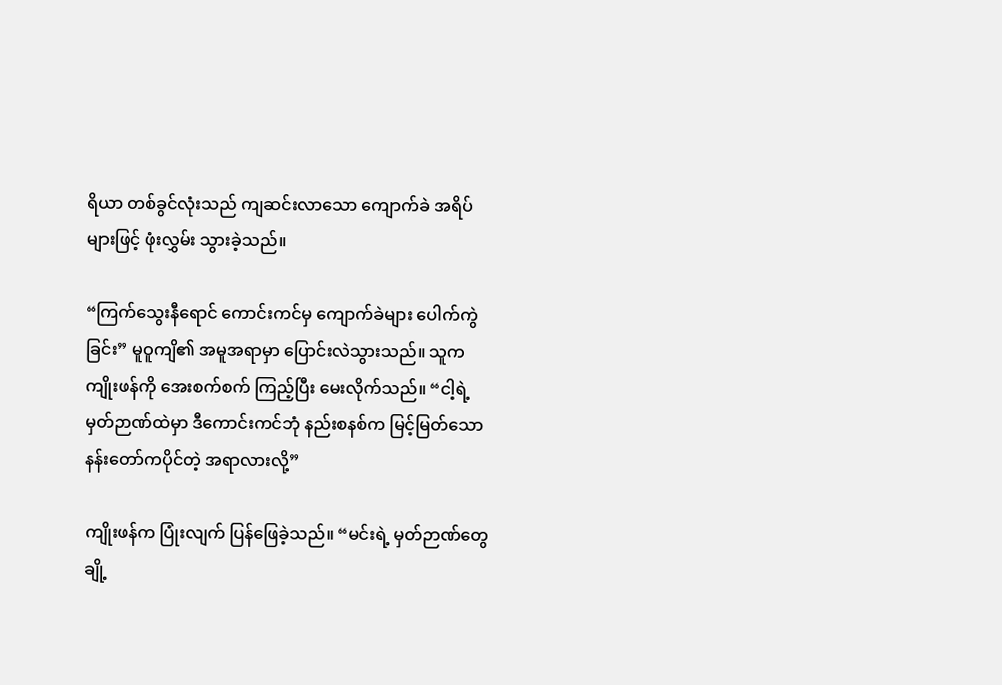ရိယာ တစ်ခွင်လုံးသည် ကျဆင်းလာသော ကျောက်ခဲ အရိပ်များဖြင့် ဖုံးလွှမ်း သွားခဲ့သည်။

“ကြက်သွေးနီရောင် ကောင်းကင်မှ ကျောက်ခဲများ ပေါက်ကွဲခြင်း” မူဝူကျိ၏ အမူအရာမှာ ပြောင်းလဲသွားသည်။ သူက ကျိုးဖန်ကို အေးစက်စက် ကြည့်ပြီး မေးလိုက်သည်။ “ငါ့ရဲ့ မှတ်ဉာဏ်ထဲမှာ ဒီကောင်းကင်ဘုံ နည်းစနစ်က မြင့်မြတ်သော နန်းတော်ကပိုင်တဲ့ အရာလားလို့”

ကျိုးဖန်က ပြုံးလျက် ပြန်ဖြေခဲ့သည်။ “မင်းရဲ့ မှတ်ဉာဏ်တွေ ချို့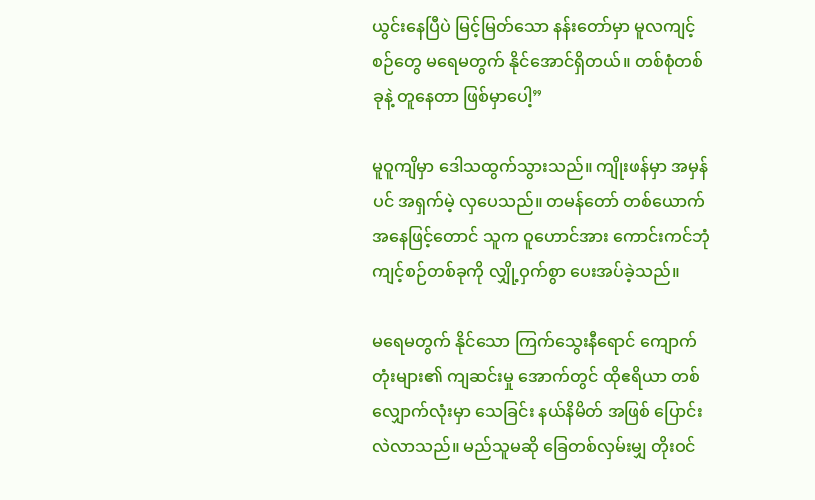ယွင်းနေပြီပဲ မြင့်မြတ်သော နန်းတော်မှာ မူလကျင့်စဉ်တွေ မရေမတွက် နိုင်အောင်ရှိတယ်။ တစ်စုံတစ်ခုနဲ့ တူနေတာ ဖြစ်မှာပေါ့”

မူဝူကျိမှာ ဒေါသထွက်သွားသည်။ ကျိုးဖန်မှာ အမှန်ပင် အရှက်မဲ့ လှပေသည်။ တမန်တော် တစ်ယောက် အနေဖြင့်တောင် သူက ဝူဟောင်အား ကောင်းကင်ဘုံ ကျင့်စဉ်တစ်ခုကို လျှို့ဝှက်စွာ ပေးအပ်ခဲ့သည်။

မရေမတွက် နိုင်သော ကြက်သွေးနီရောင် ကျောက်တုံးများ၏ ကျဆင်းမှု အောက်တွင် ထိုဧရိယာ တစ်လျှောက်လုံးမှာ သေခြင်း နယ်နိမိတ် အဖြစ် ပြောင်းလဲလာသည်။ မည်သူမဆို ခြေတစ်လှမ်းမျှ တိုးဝင်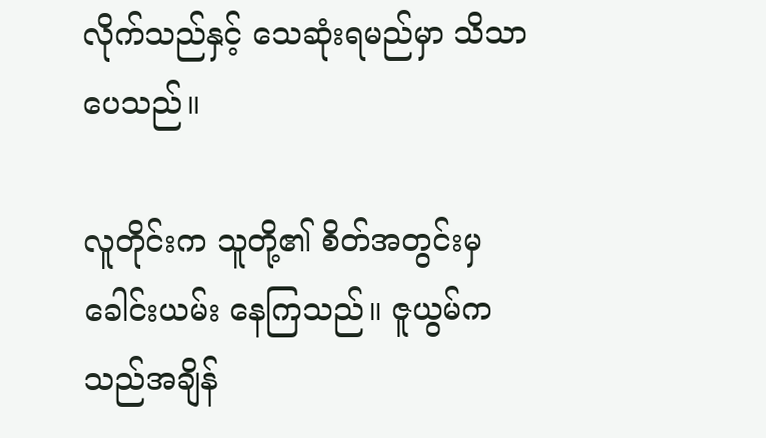လိုက်သည်နှင့် သေဆုံးရမည်မှာ သိသာပေသည်။

လူတိုင်းက သူတို့၏ စိတ်အတွင်းမှ ခေါင်းယမ်း နေကြသည်။ ဇူယွမ်က သည်အချိန်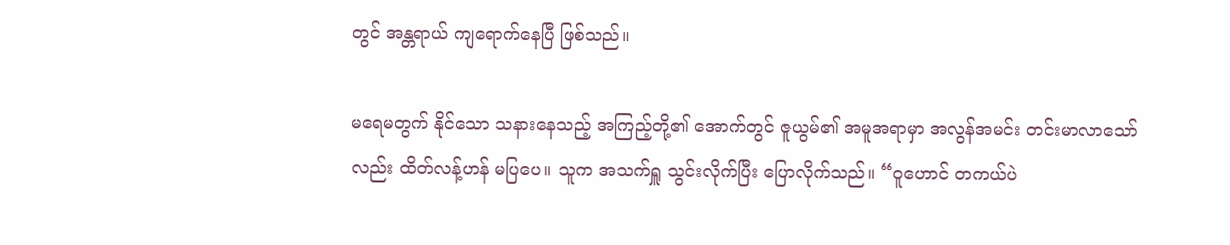တွင် အန္တရာယ် ကျရောက်နေပြီ ဖြစ်သည်။

မရေမတွက် နိုင်သော သနားနေသည့် အကြည့်တို့၏ အောက်တွင် ဇူယွမ်၏ အမူအရာမှာ အလွန်အမင်း တင်းမာလာသော်လည်း ထိတ်လန့်ဟန် မပြပေ။ သူက အသက်ရှူ သွင်းလိုက်ပြီး ပြောလိုက်သည်။ “ဝူဟောင် တကယ်ပဲ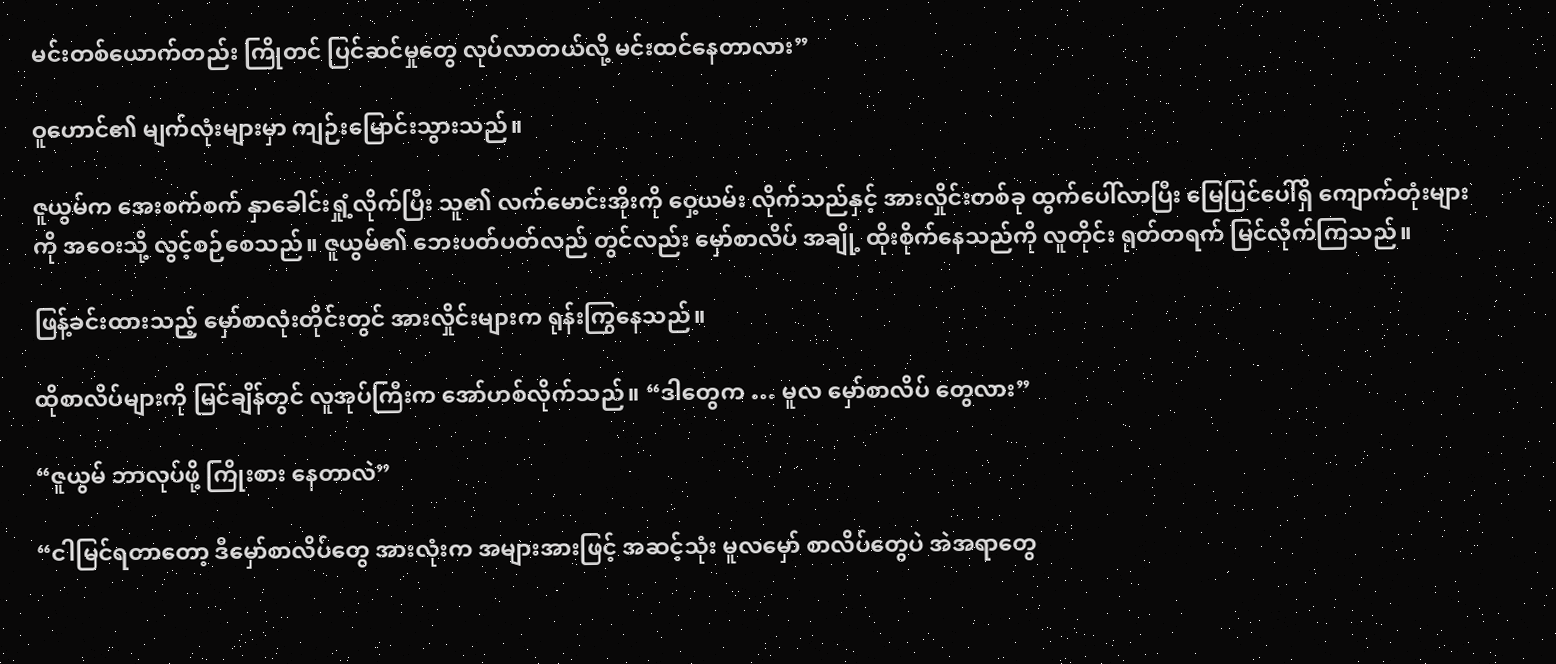မင်းတစ်ယောက်တည်း ကြိုတင် ပြင်ဆင်မှုတွေ လုပ်လာတယ်လို့ မင်းထင်နေတာလား”

ဝူဟောင်၏ မျက်လုံးများမှာ ကျဉ်းမြောင်းသွားသည်။

ဇူယွမ်က အေးစက်စက် နှာခေါင်းရှုံ့လိုက်ပြီး သူ၏ လက်မောင်းအိုးကို ဝှေ့ယမ်း လိုက်သည်နှင့် အားလှိုင်းတစ်ခု ထွက်ပေါ်လာပြီး မြေပြင်ပေါ်ရှိ ကျောက်တုံးများကို အဝေးသို့ လွင့်စဉ်စေသည်။ ဇူယွမ်၏ ဘေးပတ်ပတ်လည် တွင်လည်း မှော်စာလိပ် အချို့ ထိုးစိုက်နေသည်ကို လူတိုင်း ရုတ်တရက် မြင်လိုက်ကြသည်။

ဖြန့်ခင်းထားသည့် မှော်စာလုံးတိုင်းတွင် အားလှိုင်းများက ရုန်းကြွနေသည်။

ထိုစာလိပ်များကို မြင်ချိန်တွင် လူအုပ်ကြီးက အော်ဟစ်လိုက်သည်။ “ဒါတွေက … မူလ မှော်စာလိပ် တွေလား”

“ဇူယွမ် ဘာလုပ်ဖို့ ကြိုးစား နေတာလဲ”

“ငါမြင်ရတာတော့ ဒီမှော်စာလိပ်တွေ အားလုံးက အများအားဖြင့် အဆင့်သုံး မူလမှော် စာလိပ်တွေပဲ အဲအရာတွေ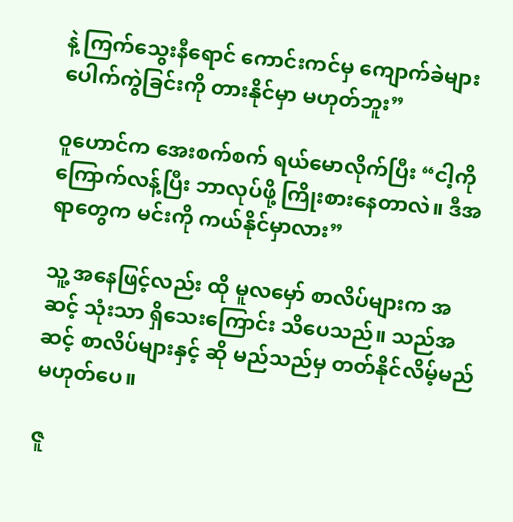နဲ့ ကြက်သွေးနီရောင် ကောင်းကင်မှ ကျောက်ခဲများ ပေါက်ကွဲခြင်းကို တားနိုင်မှာ မဟုတ်ဘူး”

ဝူဟောင်က အေးစက်စက် ရယ်မောလိုက်ပြီး “ငါ့ကို ကြောက်လန့်ပြီး ဘာလုပ်ဖို့ ကြိုးစားနေတာလဲ။ ဒီအရာတွေက မင်းကို ကယ်နိုင်မှာလား”

သူ့ အနေဖြင့်လည်း ထို မူလမှော် စာလိပ်များက အဆင့် သုံးသာ ရှိသေးကြောင်း သိပေသည်။ သည်အဆင့် စာလိပ်များနှင့် ဆို မည်သည်မှ တတ်နိုင်လိမ့်မည် မဟုတ်ပေ။

ဇူ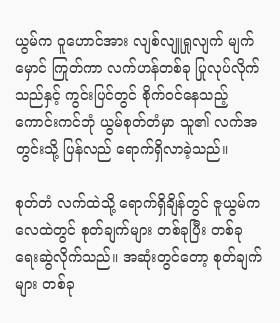ယွမ်က ဝူဟောင်အား လျစ်လျူရှုလျက် မျက်မှောင် ကြုတ်ကာ လက်ဟန်တစ်ခု ပြုလုပ်လိုက်သည်နှင့် ကွင်းပြင်တွင် စိုက်ဝင်နေသည့် ကောင်းကင်ဘုံ ယွမ်စုတ်တံမှာ သူ၏ လက်အတွင်းသို့ ပြန်လည် ရောက်ရှိလာခဲ့သည်။

စုတ်တံ လက်ထဲသို့ ရောက်ရှိချိန်တွင် ဇူယွမ်က လေထဲတွင် စုတ်ချက်များ တစ်ခုပြီး တစ်ခု ရေးဆွဲလိုက်သည်။ အဆုံးတွင်တော့ စုတ်ချက်များ တစ်ခု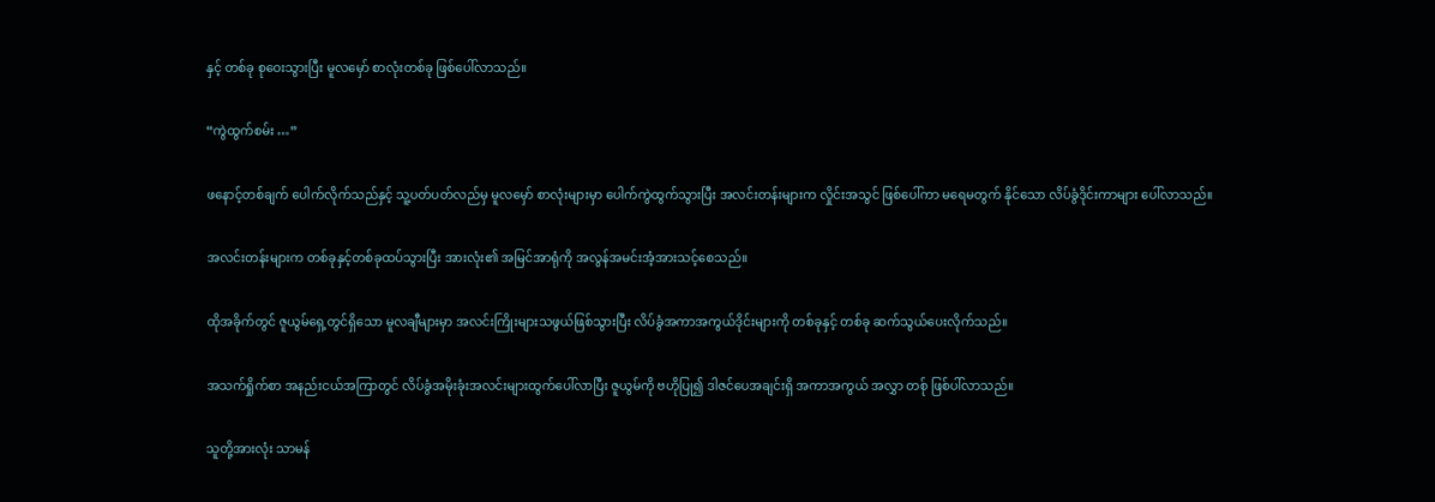နှင့် တစ်ခု စုဝေးသွားပြီး မူလမှော် စာလုံးတစ်ခု ဖြစ်ပေါ်လာသည်။

“ကွဲထွက်စမ်း …”

ဖနောင့်တစ်ချက် ပေါက်လိုက်သည်နှင့် သူ့ပတ်ပတ်လည်မှ မူလမှော် စာလုံးများမှာ ပေါက်ကွဲထွက်သွားပြီး အလင်းတန်းများက လှိုင်းအသွင် ဖြစ်ပေါ်ကာ မရေမတွက် နိုင်သော လိပ်ခွံဒိုင်းကာများ ပေါ်လာသည်။

အလင်းတန်းများက တစ်ခုနှင့်တစ်ခုထပ်သွားပြီး အားလုံး၏ အမြင်အာရုံကို အလွန်အမင်းအံ့အားသင့်စေသည်။

ထိုအခိုက်တွင် ဇူယွမ်ရှေ့တွင်ရှိသော မူလချီများမှာ အလင်းကြိုးများသဖွယ်ဖြစ်သွားပြီး လိပ်ခွံအကာအကွယ်ဒိုင်းများကို တစ်ခုနှင့် တစ်ခု ဆက်သွယ်ပေးလိုက်သည်။

အသက်ရှိုက်စာ အနည်းငယ်အကြာတွင် လိပ်ခွံအမိုးခုံးအလင်းများထွက်ပေါ်လာပြီး ဇူယွမ်ကို ဗဟိုပြု၍ ဒါဇင်ပေအချင်းရှိ အကာအကွယ် အလွှာ တစ်ု ဖြစ်ပါ်လာသည်။

သူတို့အားလုံး သာမန်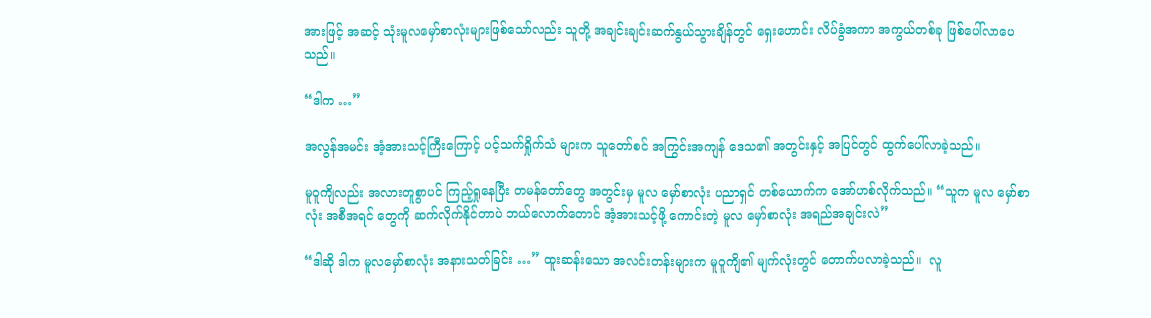အားဖြင့် အဆင့် သုံးမူလမှော်စာလုံးများဖြစ်သော်လည်း သူတို့ အချင်းချင်းဆက်နွယ်သွားချိန်တွင် ရှေးဟောင်း လိပ်ခွံအကာ အကွယ်တစ်ခု ဖြစ်ပေါ်လာပေသည်။

“ဒါက …”

အလွန်အမင်း အံ့အားသင့်ကြီးကြောင့် ပင့်သက်ရှိုက်သံ များက သူတော်စင် အကြွင်းအကျန် ဒေသ၏ အတွင်းနှင့် အပြင်တွင် ထွက်ပေါ်လာခဲ့သည်။

မူဝူကျိလည်း အလားတူစွာပင် ကြည့်ရှုနေပြီး တမန်တော်တွေ အတွင်းမှ မူလ မှော်စာလုံး ပညာရှင် တစ်ယောက်က အော်ဟစ်လိုက်သည်။ “သူက မူလ မှော်စာလုံး အစီအရင် တွေကို ဆက်လိုက်နိုင်တာပဲ ဘယ်လောက်တောင် အံ့အားသင့်ဖို့ ကောင်းတဲ့ မူလ မှော်စာလုံး အရည်အချင်းလဲ”

“ဒါဆို ဒါက မူလမှော်စာလုံး အနားသတ်ခြင်း …” ထူးဆန်းသော အလင်းတန်းများက မူဝူကျိ၏ မျက်လုံးတွင် တောက်ပလာခဲ့သည်။  လူ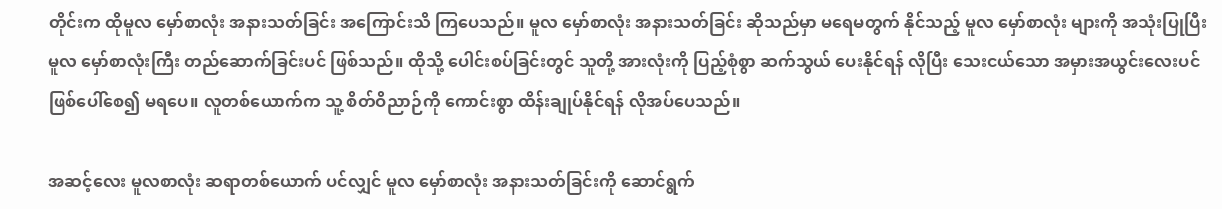တိုင်းက ထိုမူလ မှော်စာလုံး အနားသတ်ခြင်း အကြောင်းသိ ကြပေသည်။ မူလ မှော်စာလုံး အနားသတ်ခြင်း ဆိုသည်မှာ မရေမတွက် နိုင်သည့် မူလ မှော်စာလုံး များကို အသုံးပြုပြီး မူလ မှော်စာလုံးကြီး တည်ဆောက်ခြင်းပင် ဖြစ်သည်။ ထိုသို့ ပေါင်းစပ်ခြင်းတွင် သူတို့ အားလုံးကို ပြည့်စုံစွာ ဆက်သွယ် ပေးနိုင်ရန် လိုပြီး သေးငယ်သော အမှားအယွင်းလေးပင် ဖြစ်ပေါ်စေ၍ မရပေ။ လူတစ်ယောက်က သူ့ စိတ်ဝိညာဉ်ကို ကောင်းစွာ ထိန်းချုပ်နိုင်ရန် လိုအပ်ပေသည်။

အဆင့်လေး မူလစာလုံး ဆရာတစ်ယောက် ပင်လျှင် မူလ မှော်စာလုံး အနားသတ်ခြင်းကို ဆောင်ရွက်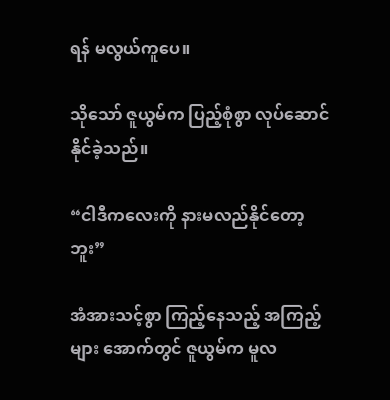ရန် မလွယ်ကူပေ။

သိုသော် ဇူယွမ်က ပြည့်စုံစွာ လုပ်ဆောင်နိုင်ခဲ့သည်။

“ငါဒီကလေးကို နားမလည်နိုင်တော့ဘူး”

အံအားသင့်စွာ ကြည့်နေသည့် အကြည့်များ အောက်တွင် ဇူယွမ်က မူလ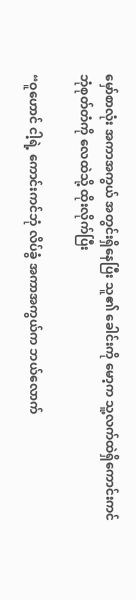မှော်စာလုံး အကာအကွယ် အတွင်းရှိနေပြီး သူ၏ ခေါင်းကို မော့က သူ့လက်ထဲရှိကောင်းကင်ဘုံစုတ်တံကို လေထဲသို့ ထိုးလိုက်ပြီး

“ဝူဟောင် ငါ့ရဲ့ ကောင်းကင်ဘုံ လိပ်ခွံ အကာအကွယ်က ဘယ်လောက်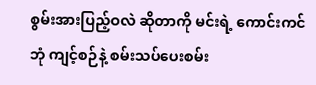စွမ်းအားပြည့်ဝလဲ ဆိုတာကို မင်းရဲ့ ကောင်းကင်ဘုံ ကျင့်စဉ်နဲ့ စမ်းသပ်ပေးစမ်း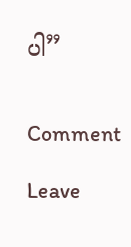ပါ”


Comment

Leave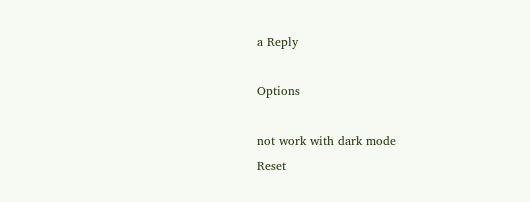a Reply

Options

not work with dark mode
Reset